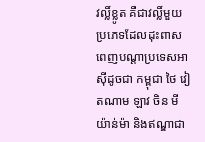វល្លិ៍ខ្លូត គឺជាវល្លិ៍មួយប្រភេទដែលដុះពាសពេញបណ្តាប្រទេសអាស៊ីដូចជា កម្ពុជា ថៃ វៀតណាម ឡាវ ចិន មីយ៉ាន់ម៉ា និងឥណ្ឌាជា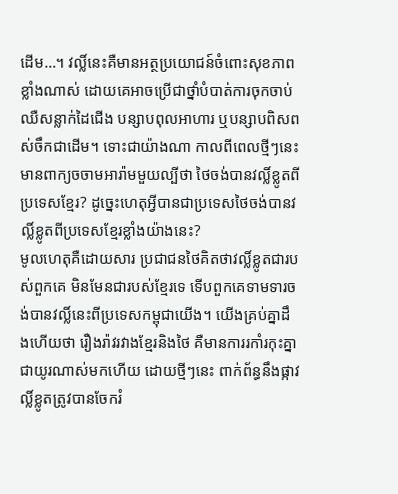ដើម…។ វល្លិ៍នេះគឺមានអត្ថប្រយោជន៍ចំពោះសុខភាពខ្លាំងណាស់ ដោយគេអាចប្រើជាថ្នាំបំបាត់ការចុកចាប់ ឈឺសន្លាក់ដៃជើង បន្សាបពុលអាហារ ឬបន្សាបពិសពស់ចឹកជាដើម។ ទោះជាយ៉ាងណា កាលពីពេលថ្មីៗនេះមានពាក្យចចាមអារ៉ាមមួយល្បីថា ថៃចង់បានវល្លិ៍ខ្លូតពីប្រទេសខ្មែរ? ដូច្នេះហេតុអ្វីបានជាប្រទេសថៃចង់បានវល្លិ៍ខ្លូតពីប្រទេសខ្មែរខ្លាំងយ៉ាងនេះ?
មូលហេតុគឺដោយសារ ប្រជាជនថៃគិតថាវល្លិ៍ខ្លូតជារបស់ពួកគេ មិនមែនជារបស់ខ្មែរទេ ទើបពួកគេទាមទារចង់បានវល្លិ៍នេះពីប្រទេសកម្ពុជាយើង។ យើងគ្រប់គ្នាដឹងហើយថា រឿងរ៉ាវរវាងខ្មែរនិងថៃ គឺមានការរកាំរកុះគ្នាជាយូរណាស់មកហើយ ដោយថ្មីៗនេះ ពាក់ព័ន្ធនឹងផ្កាវល្លិ៍ខ្លូតត្រូវបានចែករំ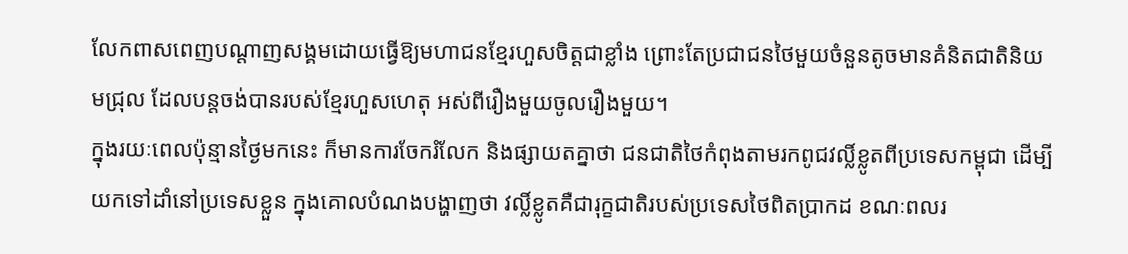លែកពាសពេញបណ្តាញសង្គមដោយធ្វើឱ្យមហាជនខ្មែរហួសចិត្តជាខ្លាំង ព្រោះតែប្រជាជនថៃមួយចំនួនតូចមានគំនិតជាតិនិយមជ្រុល ដែលបន្តចង់បានរបស់ខ្មែរហួសហេតុ អស់ពីរឿងមួយចូលរឿងមួយ។
ក្នុងរយៈពេលប៉ុន្មានថ្ងៃមកនេះ ក៏មានការចែករំលែក និងផ្សាយតគ្នាថា ជនជាតិថៃកំពុងតាមរកពូជវល្លិ៍ខ្លូតពីប្រទេសកម្ពុជា ដើម្បីយកទៅដាំនៅប្រទេសខ្លួន ក្នុងគោលបំណងបង្ហាញថា វល្លិ៍ខ្លូតគឺជារុក្ខជាតិរបស់ប្រទេសថៃពិតប្រាកដ ខណៈពលរ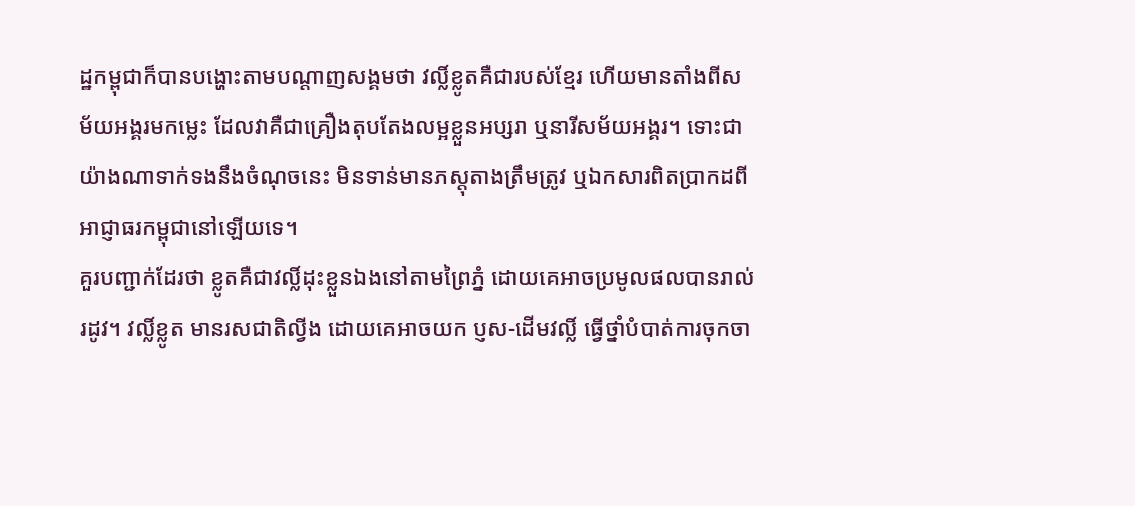ដ្ឋកម្ពុជាក៏បានបង្ហោះតាមបណ្ដាញសង្គមថា វល្លិ៍ខ្លូតគឺជារបស់ខ្មែរ ហើយមានតាំងពីសម័យអង្គរមកម្លេះ ដែលវាគឺជាគ្រឿងតុបតែងលម្អខ្លួនអប្សរា ឬនារីសម័យអង្គរ។ ទោះជាយ៉ាងណាទាក់ទងនឹងចំណុចនេះ មិនទាន់មានភស្តុតាងត្រឹមត្រូវ ឬឯកសារពិតប្រាកដពីអាជ្ញាធរកម្ពុជានៅឡើយទេ។
គួរបញ្ជាក់ដែរថា ខ្លូតគឺជាវល្លិ៍ដុះខ្លួនឯងនៅតាមព្រៃភ្នំ ដោយគេអាចប្រមូលផលបានរាល់រដូវ។ វល្លិ៍ខ្លូត មានរសជាតិល្វីង ដោយគេអាចយក ប្ញស-ដើមវល្លិ៍ ធ្វើថ្នាំបំបាត់ការចុកចា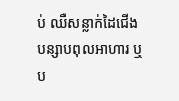ប់ ឈឺសន្លាក់ដៃជើង បន្សាបពុលអាហារ ឬប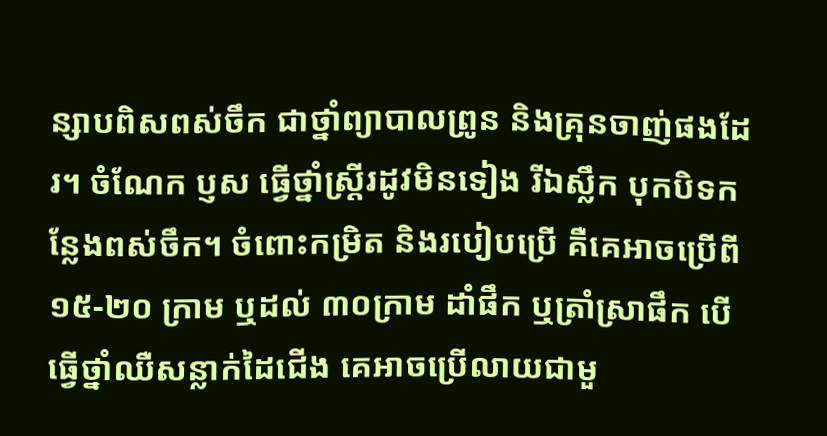ន្សាបពិសពស់ចឹក ជាថ្នាំព្យាបាលព្រូន និងគ្រុនចាញ់ផងដែរ។ ចំណែក ប្ញស ធ្វើថ្នាំស្ត្រីរដូវមិនទៀង រីឯស្លឹក បុកបិទកន្លែងពស់ចឹក។ ចំពោះកម្រិត និងរបៀបប្រើ គឺគេអាចប្រើពី ១៥-២០ ក្រាម ឬដល់ ៣០ក្រាម ដាំផឹក ឬត្រាំស្រាផឹក បើធ្វើថ្នាំឈឺសន្លាក់ដៃជើង គេអាចប្រើលាយជាមួ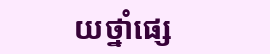យថ្នាំផ្សេ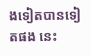ងទៀតបានទៀតផង នេះ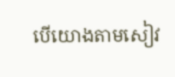បើយោងតាមសៀវ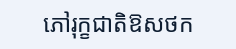ភៅរុក្ខជាតិឱសថក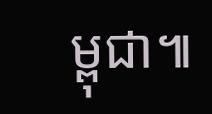ម្ពុជា៕